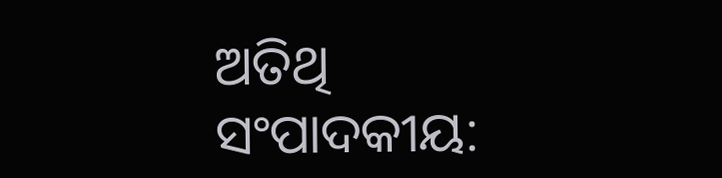ଅତିଥି ସଂପାଦକୀୟ: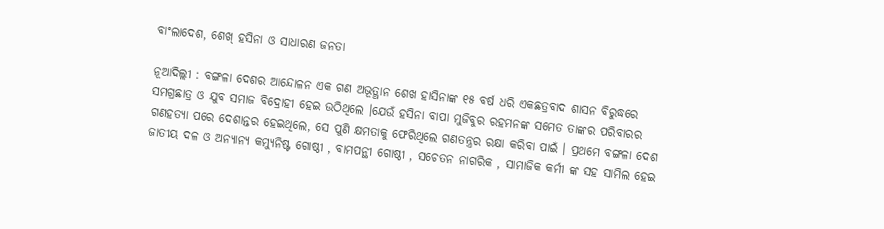ବାଂଲାଦେଶ, ଶେଖ୍ ହସିନା ଓ ସାଧାରଣ ଜନତା

ନୂଆଦିଲ୍ଲୀ : ବଙ୍ଗଳା ଦେଶର ଆନ୍ଦୋଳନ ଏକ ଗଣ ଅଭୂତ୍ଥାନ ଶେଖ ହାସିନାଙ୍କ ୧୫ ବର୍ଷ ଧରି ଏକଛତ୍ରବାଦ ଶାସନ ବିରୁଦ୍ଧରେ ସମଗ୍ରଛାତ୍ର ଓ ଯୁବ ସମାଜ ବିଦ୍ରୋହୀ ହେଇ ଉଠିଥିଲେ ।ଯେଉଁ ହସିନା ବାପା ମୁଜିବୁର ରହମନଙ୍କ ସମେତ ତାଙ୍କର ପରିବାରର ଗଣହତ୍ୟା ପରେ ଦେଶାନ୍ତର ହେଇଥିଲେ, ସେ ପୁଣି କ୍ଷମତାକୁ ଫେରିଥିଲେ ଗଣତନ୍ତ୍ରର ରକ୍ଷା କରିବା ପାଇଁ । ପ୍ରଥମେ ବଙ୍ଗଳା ଦେଶ ଜାତୀୟ ଦଳ ଓ ଅନ୍ୟାନ୍ୟ କମ୍ୟୁନିଷ୍ଟ ଗୋଷ୍ଠୀ , ବାମପନ୍ଥୀ ଗୋଷ୍ଠୀ , ସଚେତନ ନାଗରିକ , ସାମାଜିକ କର୍ମୀ ଙ୍କ ସହ ସାମିଲ ହେଇ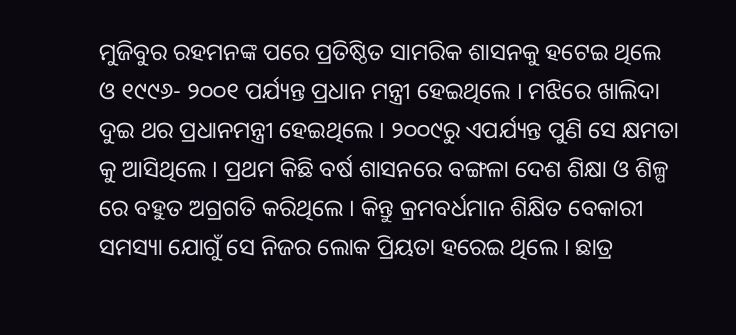ମୁଜିବୁର ରହମନଙ୍କ ପରେ ପ୍ରତିଷ୍ଠିତ ସାମରିକ ଶାସନକୁ ହଟେଇ ଥିଲେ ଓ ୧୯୯୬- ୨୦୦୧ ପର୍ଯ୍ୟନ୍ତ ପ୍ରଧାନ ମନ୍ତ୍ରୀ ହେଇଥିଲେ । ମଝିରେ ଖାଲିଦା  ଦୁଇ ଥର ପ୍ରଧାନମନ୍ତ୍ରୀ ହେଇଥିଲେ । ୨୦୦୯ରୁ ଏପର୍ଯ୍ୟନ୍ତ ପୁଣି ସେ କ୍ଷମତା କୁ ଆସିଥିଲେ । ପ୍ରଥମ କିଛି ବର୍ଷ ଶାସନରେ ବଙ୍ଗଳା ଦେଶ ଶିକ୍ଷା ଓ ଶିଳ୍ପ ରେ ବହୁତ ଅଗ୍ରଗତି କରିଥିଲେ । କିନ୍ତୁ କ୍ରମବର୍ଧମାନ ଶିକ୍ଷିତ ବେକାରୀ ସମସ୍ୟା ଯୋଗୁଁ ସେ ନିଜର ଲୋକ ପ୍ରିୟତା ହରେଇ ଥିଲେ । ଛାତ୍ର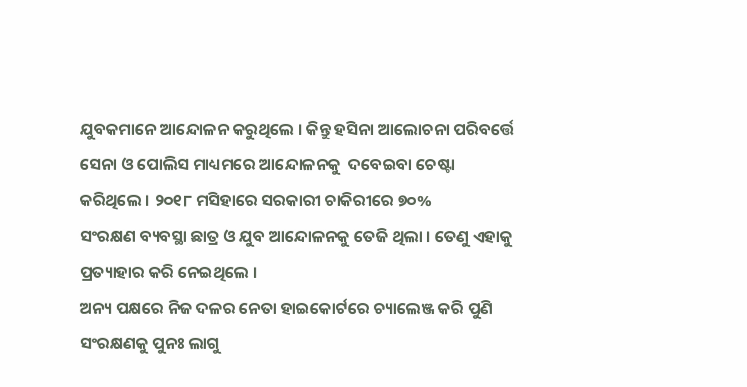ଯୁବକମାନେ ଆନ୍ଦୋଳନ କରୁଥିଲେ । କିନ୍ତୁ ହସିନା ଆଲୋଚନା ପରିବର୍ତ୍ତେ ସେନା ଓ ପୋଲିସ ମାଧ୍ୟମରେ ଆନ୍ଦୋଳନକୁ  ଦବେଇବା ଚେଷ୍ଟା କରିଥିଲେ । ୨୦୧୮ ମସିହାରେ ସରକାରୀ ଚାକିରୀରେ ୭୦%
ସଂରକ୍ଷଣ ବ୍ୟବସ୍ଥା ଛାତ୍ର ଓ ଯୁବ ଆନ୍ଦୋଳନକୁ ତେଜି ଥିଲା । ତେଣୁ ଏହାକୁ ପ୍ରତ୍ୟାହାର କରି ନେଇଥିଲେ ।
ଅନ୍ୟ ପକ୍ଷରେ ନିଜ ଦଳର ନେତା ହାଇକୋର୍ଟରେ ଚ୍ୟାଲେଞ୍ଜ କରି ପୁଣି ସଂରକ୍ଷଣକୁ ପୁନଃ ଲାଗୁ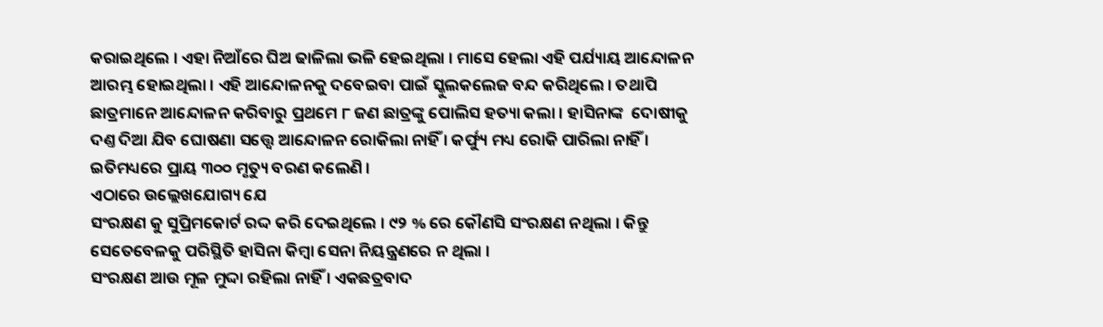କରାଇଥିଲେ । ଏହା ନିଆଁରେ ଘିଅ ଢାଳିଲା ଭଳି ହେଇଥିଲା । ମାସେ ହେଲା ଏହି ପର୍ଯ୍ୟାୟ ଆନ୍ଦୋଳନ ଆରମ୍ଭ ହୋଇଥିଲା । ଏହି ଆନ୍ଦୋଳନକୁ ଦବେଇବା ପାଇଁ ସ୍କୁଲକଲେଜ ବନ୍ଦ କରିଥିଲେ । ତଥାପି ଛାତ୍ରମାନେ ଆନ୍ଦୋଳନ କରିବାରୁ ପ୍ରଥମେ ୮ ଜଣ ଛାତ୍ରଙ୍କୁ ପୋଲିସ ହତ୍ୟା କଲା । ହାସିନାଙ୍କ  ଦୋଷୀକୁ ଦଣ୍ତ ଦିଆ ଯିବ ଘୋଷଣା ସତ୍ତ୍ୱେ ଆନ୍ଦୋଳନ ରୋକିଲା ନାହିଁ । କର୍ଫ୍ୟୁ ମଧ୍ୟ ରୋକି ପାରିଲା ନାହିଁ ।
ଇତିମଧ୍ୟରେ ପ୍ରାୟ ୩୦୦ ମୃତ୍ୟୁ ବରଣ କଲେଣି ।
ଏଠାରେ ଉଲ୍ଲେଖଯୋଗ୍ୟ ଯେ
ସଂରକ୍ଷଣ କୁ ସୁପ୍ରିମକୋର୍ଟ ରଦ୍ଦ କରି ଦେଇଥିଲେ । ୯୨ % ରେ କୌଣସି ସଂରକ୍ଷଣ ନଥିଲା । କିନ୍ତୁ ସେତେବେଳକୁ ପରିସ୍ଥିତି ହାସିନା କିମ୍ବା ସେନା ନିୟନ୍ତ୍ରଣରେ ନ ଥିଲା ।
ସଂରକ୍ଷଣ ଆଉ ମୂଳ ମୁଦ୍ଦା ରହିଲା ନାହିଁ । ଏକଛତ୍ରବାଦ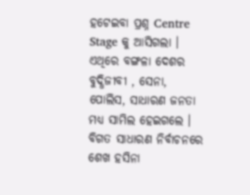ହଟେଇବା ପ୍ରଶ୍ନ Centre Stage କୁ ଆସିଗଲା । ଏଥିରେ ବଙ୍ଗଳା ଦେଶର ବୁଦ୍ଧିଜୀବୀ , ସେନା, ପୋଲିସ, ସାଧାରଣ ଜନତା ମଧ୍ୟ ସାମିଲ ହେଇଗଲେ ।
ବିଗତ ସାଧାରଣ ନିର୍ବାଚନରେ ଶେଖ ହସିନା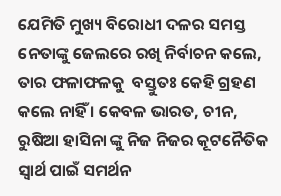ଯେମିତି ମୁଖ୍ୟ ବିରୋଧୀ ଦଳର ସମସ୍ତ ନେତାଙ୍କୁ ଜେଲରେ ରଖି ନିର୍ବାଚନ କଲେ, ତାର ଫଳାଫଳକୁ  ବସ୍ତୁତଃ କେହି ଗ୍ରହଣ କଲେ ନାହିଁ । କେବଳ ଭାରତ, ଚୀନ, ରୁଷିଆ ହାସିନା ଙ୍କୁ ନିଜ ନିଜର କୂଟନୈତିକ ସ୍ୱାର୍ଥ ପାଇଁ ସମର୍ଥନ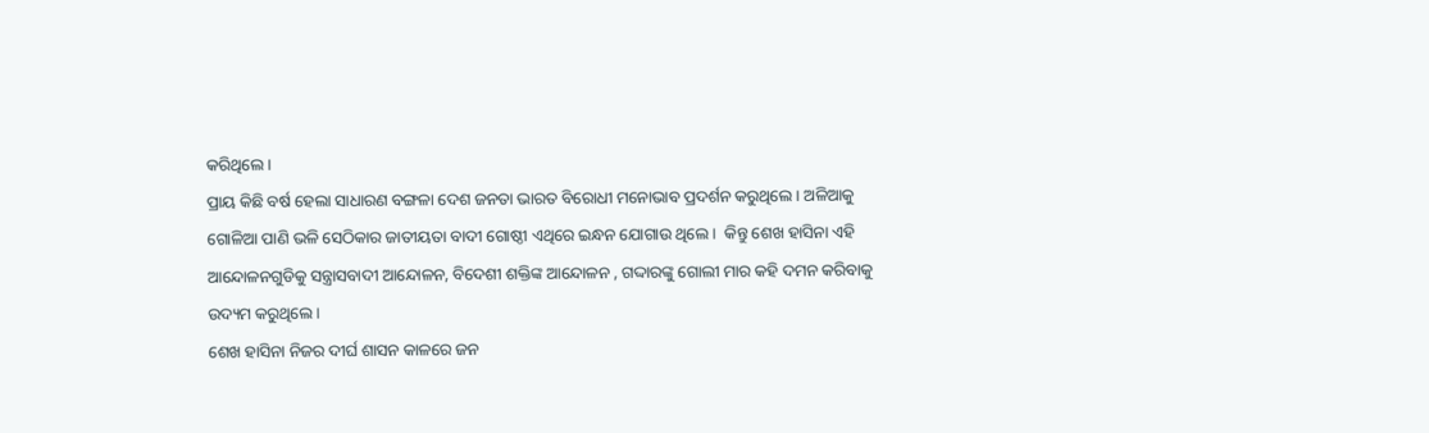କରିଥିଲେ ।
ପ୍ରାୟ କିଛି ବର୍ଷ ହେଲା ସାଧାରଣ ବଙ୍ଗଳା ଦେଶ ଜନତା ଭାରତ ବିରୋଧୀ ମନୋଭାବ ପ୍ରଦର୍ଶନ କରୁଥିଲେ । ଅଳିଆକୁ ଗୋଳିଆ ପାଣି ଭଳି ସେଠିକାର ଜାତୀୟତା ବାଦୀ ଗୋଷ୍ଠୀ ଏଥିରେ ଇନ୍ଧନ ଯୋଗାଉ ଥିଲେ ।  କିନ୍ତୁ ଶେଖ ହାସିନା ଏହି ଆନ୍ଦୋଳନଗୁଡିକୁ ସନ୍ତ୍ରାସବାଦୀ ଆନ୍ଦୋଳନ, ବିଦେଶୀ ଶକ୍ତିଙ୍କ ଆନ୍ଦୋଳନ , ଗଦ୍ଦାରଙ୍କୁ ଗୋଲୀ ମାର କହି ଦମନ କରିବାକୁ ଉଦ୍ୟମ କରୁଥିଲେ ।
ଶେଖ ହାସିନା ନିଜର ଦୀର୍ଘ ଶାସନ କାଳରେ ଜନ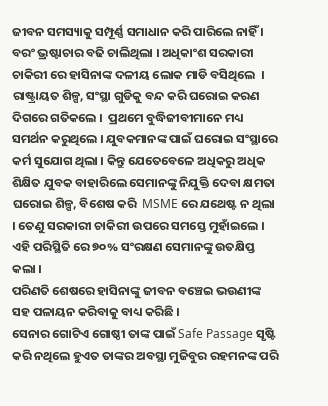ଜୀବନ ସମସ୍ୟାକୁ ସମ୍ପୂର୍ଣ୍ଣ ସମାଧାନ କରି ପାରିଲେ ନାହିଁ । ବରଂ ଭ୍ରଷ୍ଟାଚାର ବଢି ଚାଲିଥିଲା । ଅଧିକାଂଶ ସରକାରୀ ଚାକିରୀ ରେ ହାସିନାଙ୍କ ଦଳୀୟ ଲୋକ ମାଡି ବସିଥିଲେ  । ରାଷ୍ଟ୍ରାୟତ ଶିଳ୍ପ, ସଂସ୍ଥା ଗୁଡିକୁ ବନ୍ଦ କରି ଘରୋଇ କରଣ ଦିଗରେ ଗତିକଲେ ।  ପ୍ରଥମେ ବୁଦ୍ଧିଜୀବୀମାନେ ମଧ୍ୟ ସମର୍ଥନ କରୁଥିଲେ । ଯୁବକମାନଙ୍କ ପାଇଁ ଘରୋଇ ସଂସ୍ଥାରେ କର୍ମ ସୁଯୋଗ ଥିଲା । କିନ୍ତୁ ଯେତେବେଳେ ଅଧିକରୁ ଅଧିକ ଶିକ୍ଷିତ ଯୁବକ ବାହାରିଲେ ସେମାନଙ୍କୁ ନିଯୁକ୍ତି ଦେବା କ୍ଷମତା ଘରୋଇ ଶିଳ୍ପ, ବିଶେଷ କରି  MSME ରେ ଯଥେଷ୍ଟ ନ ଥିଲା । ତେଣୁ ସରକାରୀ ଚାକିରୀ ଉପରେ ସମସ୍ତେ ମୁହାଁଇଲେ । ଏହି ପରିସ୍ଥିତି ରେ ୭୦% ସଂରକ୍ଷଣ ସେମାନଙ୍କୁ ଉତକ୍ଷିପ୍ତ କଲା ।
ପରିଣତି ଶେଷରେ ହାସିନାଙ୍କୁ ଜୀବନ ବଞ୍ଚେଇ ଭଉଣୀଙ୍କ ସହ ପଳାୟନ କରିବାକୁ ବାଧ୍ୟ କରିଛି ।
ସେନାର ଗୋଟିଏ ଗୋଷ୍ଠୀ ତାଙ୍କ ପାଇଁ Safe Passage ସୃଷ୍ଟି କରି ନଥିଲେ ହୁଏତ ତାଙ୍କର ଅବସ୍ଥା ମୁଜିବୁର ରହମନଙ୍କ ପରି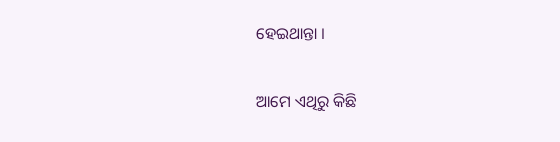ହେଇଥାନ୍ତା ।

ଆମେ ଏଥିରୁ କିଛି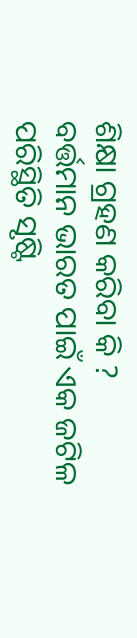ଶିକ୍ଷା ଗ୍ରହଣ କରିବା କି ?
ବର୍ତ୍ତମାନ ଭାରତ ପାଇଁ ଏକ ଜଟିଳ ପରିସ୍ଥିତି ସୃଷ୍ଟି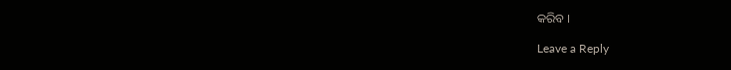କରିବ ।

Leave a Reply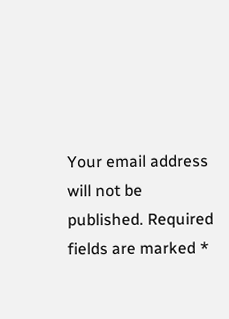Your email address will not be published. Required fields are marked *